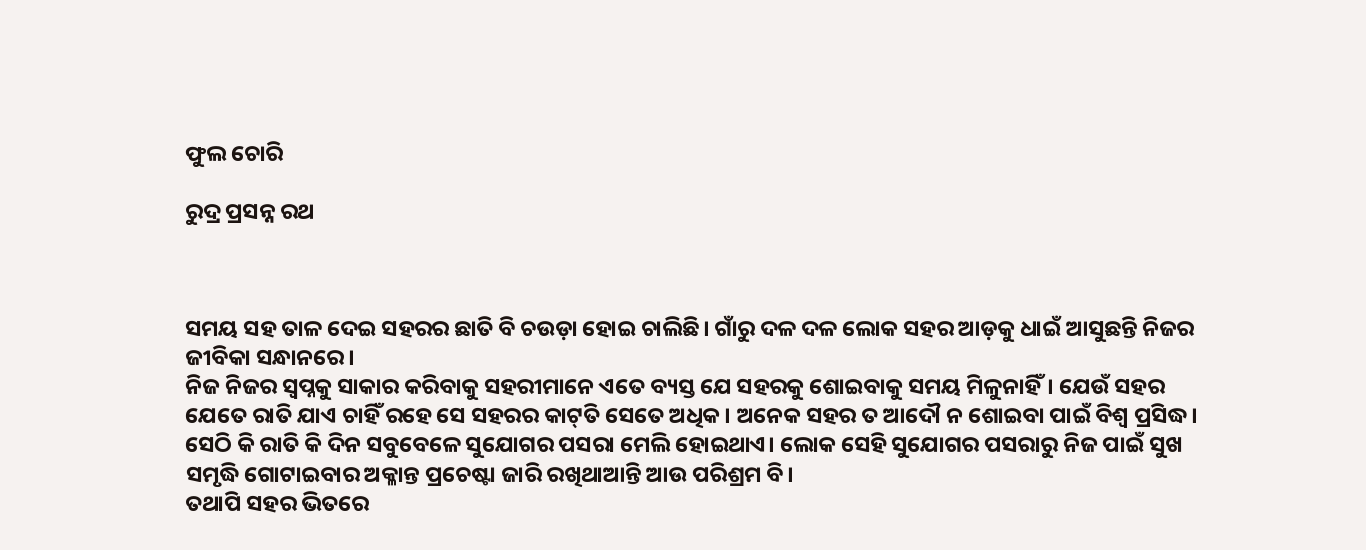ଫୁଲ ଚୋରି

ରୁଦ୍ର ପ୍ରସନ୍ନ ରଥ



ସମୟ ସହ ତାଳ ଦେଇ ସହରର ଛାତି ବି ଚଉଡ଼ା ହୋଇ ଚାଲିଛି। ଗାଁରୁ ଦଳ ଦଳ ଲୋକ ସହର ଆଡ଼କୁ ଧାଇଁ ଆସୁଛନ୍ତି ନିଜର ଜୀବିକା ସନ୍ଧାନରେ।
ନିଜ ନିଜର ସ୍ବପ୍ନକୁ ସାକାର କରିବାକୁ ସହରୀମାନେ ଏତେ ବ୍ୟସ୍ତ ଯେ ସହରକୁ ଶୋଇବାକୁ ସମୟ ମିଳୁନାହିଁ। ଯେଉଁ ସହର ଯେତେ ରାତି ଯାଏ ଚାହିଁ ରହେ ସେ ସହରର କାଟ୍‌ତି ସେତେ ଅଧିକ। ଅନେକ ସହର ତ ଆଦୌ ନ ଶୋଇବା ପାଇଁ ବିଶ୍ୱ ପ୍ରସିଦ୍ଧ। ସେଠି କି ରାତି କି ଦିନ ସବୁବେଳେ ସୁଯୋଗର ପସରା ମେଲି ହୋଇଥାଏ। ଲୋକ ସେହି ସୁଯୋଗର ପସରାରୁ ନିଜ ପାଇଁ ସୁଖ ସମୃଦ୍ଧି ଗୋଟାଇବାର ଅକ୍ଳାନ୍ତ ପ୍ରଚେଷ୍ଟା ଜାରି ରଖିଥାଆନ୍ତି ଆଉ ପରିଶ୍ରମ ବି।
ତଥାପି ସହର ଭିତରେ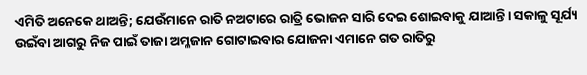ଏମିତି ଅନେକେ ଥାଅନ୍ତି; ଯେଉଁମାନେ ରାତି ନଅଟାରେ ରାତ୍ରି ଭୋଜନ ସାରି ଦେଇ ଶୋଇବାକୁ ଯାଆନ୍ତି। ସକାଳୁ ସୂର୍ଯ୍ୟ ଉଇଁବା ଆଗରୁ ନିଜ ପାଇଁ ତାଜା ଅମ୍ଳଜାନ ଗୋଟାଇବାର ଯୋଜନା ଏମାନେ ଗତ ରାତିରୁ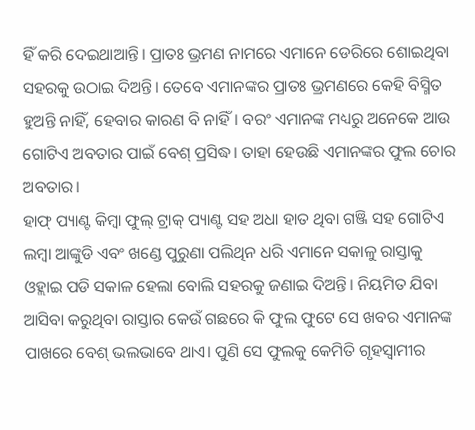ହିଁ କରି ଦେଇଥାଆନ୍ତି। ପ୍ରାତଃ ଭ୍ରମଣ ନାମରେ ଏମାନେ ଡେରିରେ ଶୋଇଥିବା ସହରକୁ ଉଠାଇ ଦିଅନ୍ତି। ତେବେ ଏମାନଙ୍କର ପ୍ରାତଃ ଭ୍ରମଣରେ କେହି ବିସ୍ମିତ ହୁଅନ୍ତି ନାହିଁ, ହେବାର କାରଣ ବି ନାହିଁ। ବରଂ ଏମାନଙ୍କ ମଧ୍ୟରୁ ଅନେକେ ଆଉ ଗୋଟିଏ ଅବତାର ପାଇଁ ବେଶ୍‌ ପ୍ରସିଦ୍ଧ। ତାହା ହେଉଛି ଏମାନଙ୍କର ଫୁଲ ଚୋର ଅବତାର।
ହାଫ୍‌ ପ୍ୟାଣ୍ଟ କିମ୍ବା ଫୁଲ୍‌ ଟ୍ରାକ୍‌ ପ୍ୟାଣ୍ଟ ସହ ଅଧା ହାତ ଥିବା ଗଞ୍ଜି ସହ ଗୋଟିଏ ଲମ୍ବା ଆଙ୍କୁଡି ଏବଂ ଖଣ୍ଡେ ପୁରୁଣା ପଲିଥିନ ଧରି ଏମାନେ ସକାଳୁ ରାସ୍ତାକୁ ଓହ୍ଲାଇ ପଡି ସକାଳ ହେଲା ବୋଲି ସହରକୁ ଜଣାଇ ଦିଅନ୍ତି। ନିୟମିତ ଯିବା ଆସିବା କରୁଥିବା ରାସ୍ତାର କେଉଁ ଗଛରେ କି ଫୁଲ ଫୁଟେ ସେ ଖବର ଏମାନଙ୍କ ପାଖରେ ବେଶ୍‌ ଭଲଭାବେ ଥାଏ। ପୁଣି ସେ ଫୁଲକୁ କେମିତି ଗୃହସ୍ବାମୀର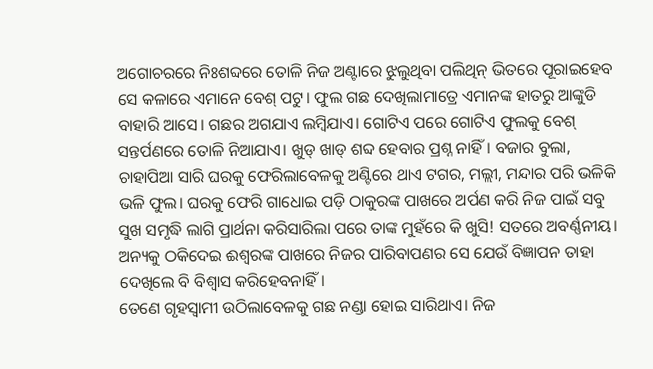ଅଗୋଚରରେ ନିଃଶବ୍ଦରେ ତୋଳି ନିଜ ଅଣ୍ଟାରେ ଝୁଲୁଥିବା ପଲିଥିନ୍‌ ଭିତରେ ପୂରାଇହେବ ସେ କଳାରେ ଏମାନେ ବେଶ୍‌ ପଟୁ। ଫୁଲ ଗଛ ଦେଖିଲାମାତ୍ରେ ଏମାନଙ୍କ ହାତରୁ ଆଙ୍କୁଡି ବାହାରି ଆସେ। ଗଛର ଅଗଯାଏ ଲମ୍ବିଯାଏ। ଗୋଟିଏ ପରେ ଗୋଟିଏ ଫୁଲକୁ ବେଶ୍‌ ସନ୍ତର୍ପଣରେ ତୋଳି ନିଆଯାଏ। ଖୁଡ୍‌ ଖାଡ୍‌ ଶବ୍ଦ ହେବାର ପ୍ରଶ୍ନ ନାହିଁ। ବଜାର ବୁଲା, ଚାହାପିଆ ସାରି ଘରକୁ ଫେରିଲାବେଳକୁ ଅଣ୍ଟିରେ ଥାଏ ଟଗର, ମଲ୍ଲୀ, ମନ୍ଦାର ପରି ଭଳିକି ଭଳି ଫୁଲ। ଘରକୁ ଫେରି ଗାଧୋଇ ପଡ଼ି ଠାକୁରଙ୍କ ପାଖରେ ଅର୍ପଣ କରି ନିଜ ପାଇଁ ସବୁ ସୁଖ ସମୃଦ୍ଧି ଲାଗି ପ୍ରାର୍ଥନା କରିସାରିଲା ପରେ ତାଙ୍କ ମୁହଁରେ କି ଖୁସି! ସତରେ ଅବର୍ଣ୍ଣନୀୟ। ଅନ୍ୟକୁ ଠକିଦେଇ ଈଶ୍ୱରଙ୍କ ପାଖରେ ନିଜର ପାରିବାପଣର ସେ ଯେଉଁ ବିଜ୍ଞାପନ ତାହା ଦେଖିଲେ ବି ବିଶ୍ୱାସ କରିହେବନାହିଁ।
ତେଣେ ଗୃହସ୍ବାମୀ ଉଠିଲାବେଳକୁ ଗଛ ନଣ୍ଡା ହୋଇ ସାରିଥାଏ। ନିଜ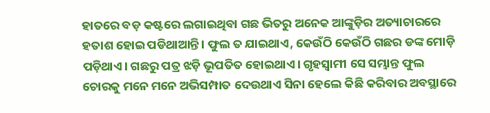ହାତରେ ବଡ଼ କଷ୍ଟରେ ଲଗାଇଥିବା ଗଛ ଭିତରୁ ଅନେକ ଆଙ୍କୁଡ଼ିର ଅତ୍ୟାଚାରରେ ହତାଶ ହୋଇ ପଡିଥାଆନ୍ତି। ଫୁଲ ତ ଯାଇଥାଏ, କେଉଁଠି କେଉଁଠି ଗଛର ଡଙ୍କ ମୋଡ଼ି ପଡ଼ିଥାଏ। ଗଛରୁ ପତ୍ର ଝଡ଼ି ଭୂପତିତ ହୋଇଥାଏ। ଗୃହସ୍ବାମୀ ସେ ସମ୍ଭାନ୍ତ ଫୁଲ ଚୋରକୁ ମନେ ମନେ ଅଭିସମ୍ପାତ ଦେଉଥାଏ ସିନା ହେଲେ କିଛି କରିବାର ଅବସ୍ଥାରେ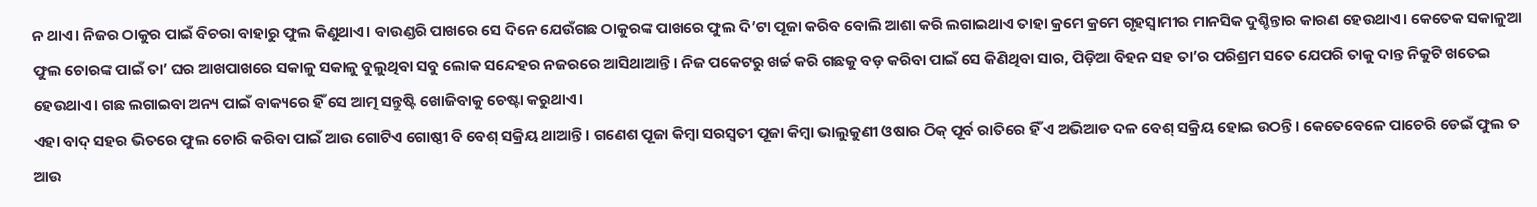ନ ଥାଏ। ନିଜର ଠାକୁର ପାଇଁ ବିଚରା ବାହାରୁ ଫୁଲ କିଣୁଥାଏ। ବାଉଣ୍ଡରି ପାଖରେ ସେ ଦିନେ ଯେଉଁଗଛ ଠାକୁରଙ୍କ ପାଖରେ ଫୁଲ ଦି’ଟା ପୂଜା କରିବ ବୋଲି ଆଶା କରି ଲଗାଇଥାଏ ତାହା କ୍ରମେ କ୍ରମେ ଗୃହସ୍ବାମୀର ମାନସିକ ଦୁଶ୍ଚିନ୍ତାର କାରଣ ହେଉଥାଏ। କେତେକ ସକାଳୁଆ ଫୁଲ ଚୋରଙ୍କ ପାଇଁ ତା’ ଘର ଆଖପାଖରେ ସକାଳୁ ସକାଳୁ ବୁଲୁଥିବା ସବୁ ଲୋକ ସନ୍ଦେହର ନଜରରେ ଆସିଥାଆନ୍ତି। ନିଜ ପକେଟରୁ ଖର୍ଚ୍ଚ କରି ଗଛକୁ ବଡ଼ କରିବା ପାଇଁ ସେ କିଣିଥିବା ସାର, ପିଡ଼ିଆ ବିହନ ସହ ତା’ର ପରିଶ୍ରମ ସତେ ଯେପରି ତାକୁ ଦାନ୍ତ ନିକୁଟି ଖତେଇ ହେଉଥାଏ। ଗଛ ଲଗାଇବା ଅନ୍ୟ ପାଇଁ ବାକ୍ୟରେ ହିଁ ସେ ଆତ୍ମ ସନ୍ତୁଷ୍ଟି ଖୋଜିବାକୁ ଚେଷ୍ଟା କରୁଥାଏ।
ଏହା ବାଦ୍‌ ସହର ଭିତରେ ଫୁଲ ଚୋରି କରିବା ପାଇଁ ଆଉ ଗୋଟିଏ ଗୋଷ୍ଠୀ ବି ବେଶ୍‌ ସକ୍ରିୟ ଥାଆନ୍ତି। ଗଣେଶ ପୂଜା କିମ୍ବା ସରସ୍ବତୀ ପୂଜା କିମ୍ବା ଭାଲୁକୁଣୀ ଓଷାର ଠିକ୍‌ ପୂର୍ବ ରାତିରେ ହିଁ ଏ ଅଭିଆଡ ଦଳ ବେଶ୍‌ ସକ୍ରିୟ ହୋଇ ଉଠନ୍ତି। କେତେବେଳେ ପାଚେରି ଡେଇଁ ଫୁଲ ତ ଆଉ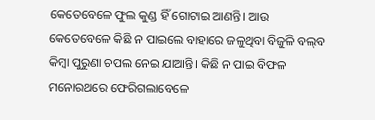କେତେବେଳେ ଫୁଲ କୁଣ୍ଡ ହିଁ ଗୋଟାଇ ଆଣନ୍ତି। ଆଉ କେତେବେଳେ କିଛି ନ ପାଇଲେ ବାହାରେ ଜଳୁଥିବା ବିଜୁଳି ବଲ୍‌ବ କିମ୍ବା ପୁରୁଣା ଚପଲ ନେଇ ଯାଆନ୍ତି। କିଛି ନ ପାଇ ବିଫଳ ମନୋରଥରେ ଫେରିଗଲାବେଳେ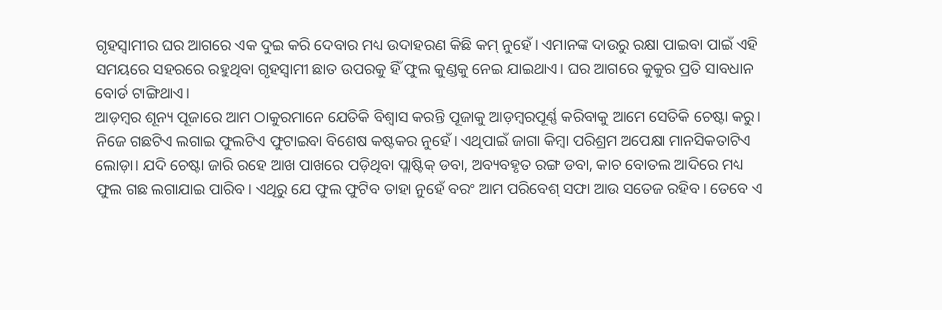ଗୃହସ୍ବାମୀର ଘର ଆଗରେ ଏକ ଦୁଇ କରି ଦେବାର ମଧ୍ୟ ଉଦାହରଣ କିଛି କମ୍‌ ନୁହେଁ। ଏମାନଙ୍କ ଦାଉରୁ ରକ୍ଷା ପାଇବା ପାଇଁ ଏହି ସମୟରେ ସହରରେ ରହୁଥିବା ଗୃହସ୍ବାମୀ ଛାତ ଉପରକୁ ହିଁ ଫୁଲ କୁଣ୍ଡକୁ ନେଇ ଯାଇଥାଏ। ଘର ଆଗରେ କୁକୁର ପ୍ରତି ସାବଧାନ ବୋର୍ଡ ଟାଙ୍ଗିଥାଏ।
ଆଡ଼ମ୍ବର ଶୂନ୍ୟ ପୂଜାରେ ଆମ ଠାକୁରମାନେ ଯେତିକି ବିଶ୍ୱାସ କରନ୍ତି ପୂଜାକୁ ଆଡ଼ମ୍ବରପୂର୍ଣ୍ଣ କରିବାକୁ ଆମେ ସେତିକି ଚେଷ୍ଟା କରୁ। ନିଜେ ଗଛଟିଏ ଲଗାଇ ଫୁଲଟିଏ ଫୁଟାଇବା ବିଶେଷ କଷ୍ଟକର ନୁହେଁ। ଏଥିପାଇଁ ଜାଗା କିମ୍ବା ପରିଶ୍ରମ ଅପେକ୍ଷା ମାନସିକତାଟିଏ ଲୋଡ଼ା। ଯଦି ଚେଷ୍ଟା ଜାରି ରହେ ଆଖ ପାଖରେ ପଡ଼ିଥିବା ପ୍ଲାଷ୍ଟିକ୍‌ ଡବା, ଅବ୍ୟବହୃତ ରଙ୍ଗ ଡବା, କାଚ ବୋତଲ ଆଦିରେ ମଧ୍ୟ ଫୁଲ ଗଛ ଲଗାଯାଇ ପାରିବ। ଏଥିରୁ ଯେ ଫୁଲ ଫୁଟିବ ତାହା ନୁହେଁ ବରଂ ଆମ ପରିବେଶ୍‌ ସଫା ଆଉ ସତେଜ ରହିବ। ତେବେ ଏ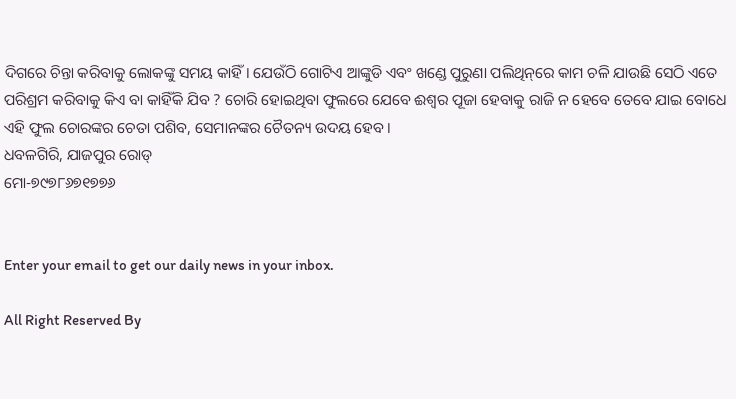ଦିଗରେ ଚିନ୍ତା କରିବାକୁ ଲୋକଙ୍କୁ ସମୟ କାହିଁ। ଯେଉଁଠି ଗୋଟିଏ ଆଙ୍କୁଡି ଏବଂ ଖଣ୍ଡେ ପୁରୁଣା ପଲିଥିନ୍‌ରେ କାମ ଚଳି ଯାଉଛି ସେଠି ଏତେ ପରିଶ୍ରମ କରିବାକୁ କିଏ ବା କାହିଁକି ଯିବ ? ଚୋରି ହୋଇଥିବା ଫୁଲରେ ଯେବେ ଈଶ୍ୱର ପୂଜା ହେବାକୁ ରାଜି ନ ହେବେ ତେବେ ଯାଇ ବୋଧେ ଏହି ଫୁଲ ଚୋରଙ୍କର ଚେତା ପଶିବ, ସେମାନଙ୍କର ଚୈତନ୍ୟ ଉଦୟ ହେବ।
ଧବଳଗିରି, ଯାଜପୁର ରୋଡ୍‌
ମୋ-୭୯୭୮୬୭୧୭୭୬


Enter your email to get our daily news in your inbox.

All Right Reserved By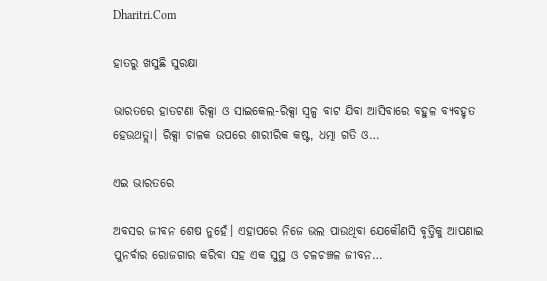Dharitri.Com

ହାତରୁ ଖସୁଛି ସୁରକ୍ଷା

ଭାରତରେ ହାତଟଣା ରିକ୍ସା ଓ ସାଇକେଲ-ରିକ୍ସା ସ୍ବଳ୍ପ ବାଟ ଯିବା ଆସିବାରେ ବହୁଳ ବ୍ୟବହୃତ ହେଉଥତ୍ଲା। ରିକ୍ସା ଚାଳକ ଉପରେ ଶାରୀରିକ କଷ୍ଟ, ଧତ୍ମା ଗତି ଓ…

ଏଇ ଭାରତରେ

ଅବସର ଜୀବନ ଶେଷ ନୁହେଁ। ଏହାପରେ ନିଜେ ଭଲ ପାଉଥିବା ଯେକୌଣସି ବୃତ୍ତିକୁ ଆପଣାଇ ପୁନର୍ବାର ରୋଜଗାର କରିବା ସହ ଏକ ସୁସ୍ଥ ଓ ଚଳଚଞ୍ଚଳ ଜୀବନ…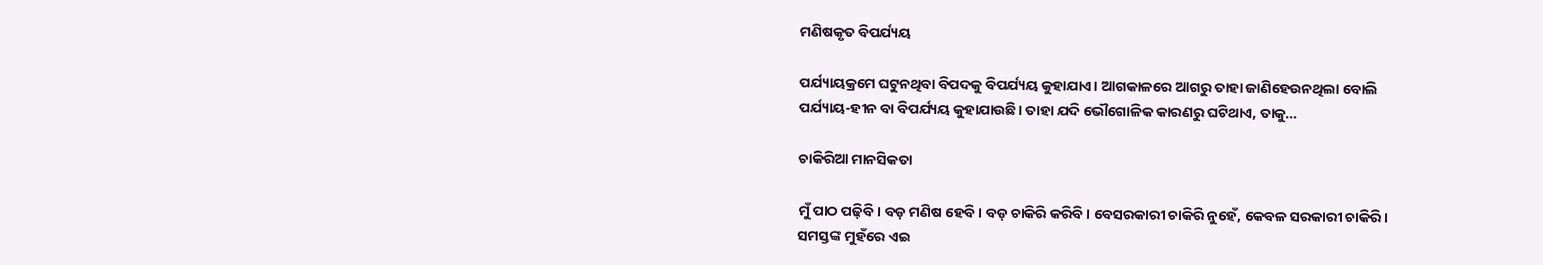ମଣିଷକୃତ ବିପର୍ଯ୍ୟୟ

ପର୍ଯ୍ୟାୟକ୍ରମେ ଘଟୁନଥିବା ବିପଦକୁ ବିପର୍ଯ୍ୟୟ କୁହାଯାଏ। ଆଗକାଳରେ ଆଗରୁ ତାହା ଜାଣିହେଉନଥିଲା ବୋଲି ପର୍ଯ୍ୟାୟ-ହୀନ ବା ବିପର୍ଯ୍ୟୟ କୁହାଯାଉଛି। ତାହା ଯଦି ଭୌଗୋଳିକ କାରଣରୁ ଘଟିଥାଏ, ତାକୁ…

ଚାକିରିଆ ମାନସିକତା

ମୁଁ ପାଠ ପଢ଼ିବି। ବଡ଼ ମଣିଷ ହେବି। ବଡ଼ ଚାକିରି କରିବି। ବେସରକାରୀ ଚାକିରି ନୁହେଁ, କେବଳ ସରକାରୀ ଚାକିରି। ସମସ୍ତଙ୍କ ମୁହଁରେ ଏଇ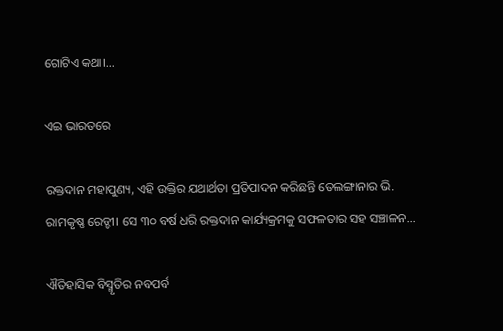ଗୋଟିଏ କଥା।…

ଏଇ ଭାରତରେ

ରକ୍ତଦାନ ମହାପୁଣ୍ୟ, ଏହି ଉକ୍ତିର ଯଥାର୍ଥତା ପ୍ରତିପାଦନ କରିଛନ୍ତି ତେଲଙ୍ଗାନାର ଭି. ରାମକୃଷ୍ଣ ରେଡ୍ଡୀ। ସେ ୩୦ ବର୍ଷ ଧରି ରକ୍ତଦାନ କାର୍ଯ୍ୟକ୍ରମକୁ ସଫଳତାର ସହ ସଞ୍ଚାଳନ…

ଐତିହାସିକ ବିସ୍ମୃତିର ନବପର୍ବ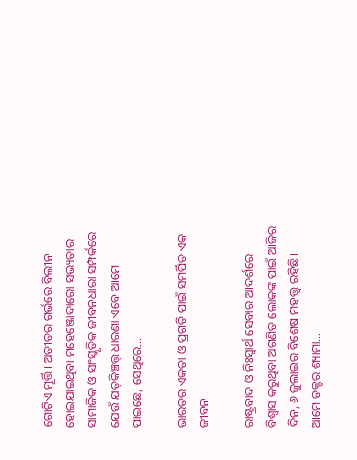ଗୋଟିଏ ମୂର୍ତ୍ତି। ଅତୀତର ଗର୍ଭରେ ବିଲୀନ ହୋଇଯାଇଥିବା ମହେଞ୍ଜୋଦାରୋ ସଭ୍ୟତାର ସାମାଜିକ ଓ ସାଂସ୍କୃତିକ ଜୀବନଧାରା ସମ୍ପର୍କରେ ଯେଉଁ ଯତ୍‌କିଞ୍ଚତ୍ତ୍‌ ଧାରଣା ଏବେ ଆମେ ପାଇଛେ, ସେଥିରେ…

ଭାରତର ଏକତା ଓ ପ୍ରଗତି ପାଇଁ ସମର୍ପିତ ଏକ ଜୀବନ

ରାଷ୍ଟ୍ରବାଦ ଓ ନିଃସ୍ବାର୍ଥ ସେବାର ଆଦର୍ଶରେ ବିଶ୍ୱାସ କରୁଥିବା ଅଗଣିତ ଲୋକଙ୍କ ପାଇଁ ଆଜିର ଦିନ, ୬ ଜୁଲାଇର ବିଶେଷ ମହତ୍ତ୍ୱ ରହିଛି। ଆମେ ଡକ୍ଟର ଶ୍ୟାମା…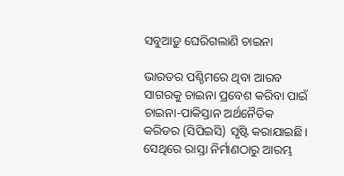ସବୁଆଡ଼ୁ ଘେରିଗଲାଣି ଚାଇନା

ଭାରତର ପଶ୍ଚିମରେ ଥିବା ଆରବ ସାଗରକୁ ଚାଇନା ପ୍ରବେଶ କରିବା ପାଇଁ ଚାଇନା-ପାକିସ୍ତାନ ଅର୍ଥନୈତିକ କରିଡର (ସିପିଇସି) ସୃଷ୍ଟି କରାଯାଇଛି। ସେଥିରେ ରାସ୍ତା ନିର୍ମାଣଠାରୁ ଆରମ୍ଭ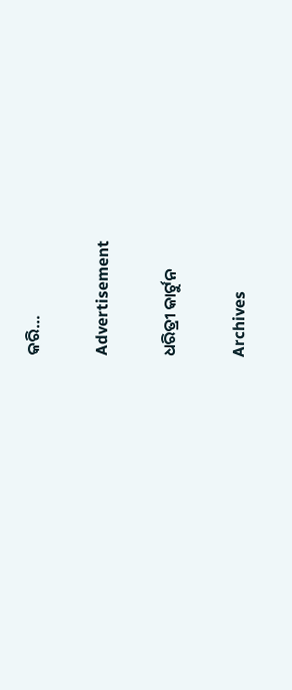କରି…

Advertisement

ଧରିତ୍ରୀ କାର୍ଟୁନ

Archives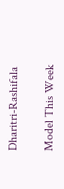Dharitri-Rashifala

Model This Week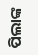ପିଲାଙ୍କ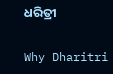ଧରିତ୍ରୀ

Why Dharitri